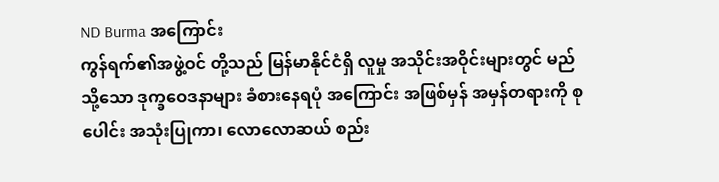ND Burma အကြောင်း
ကွန်ရက်၏အဖွဲ့ဝင် တို့သည် မြန်မာနိုင်ငံရှိ လူမှု အသိုင်းအဝိုင်းများတွင် မည်သို့သော ဒုက္ခဝေဒနာများ ခံစားနေရပုံ အကြောင်း အဖြစ်မှန် အမှန်တရားကို စုပေါင်း အသုံးပြုကာ၊ လောလောဆယ် စည်း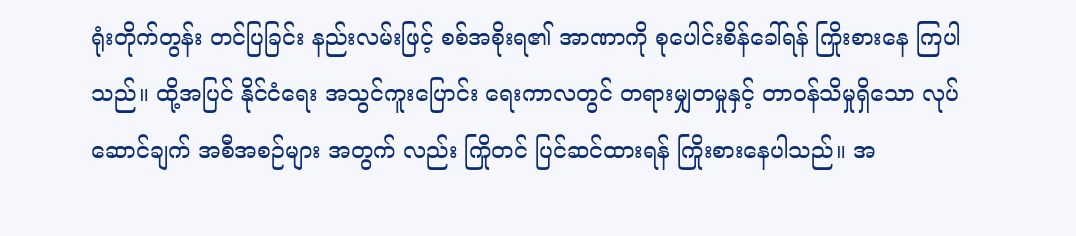ရုံးတိုက်တွန်း တင်ပြခြင်း နည်းလမ်းဖြင့် စစ်အစိုးရ၏ အာဏာကို စုပေါင်းစိန်ခေါ်ရန် ကြိုးစားနေ ကြပါသည်။ ထို့အပြင် နိုင်ငံရေး အသွင်ကူးပြောင်း ရေးကာလတွင် တရားမျှတမှုနှင့် တာဝန်သိမှုရှိသော လုပ်ဆောင်ချက် အစီအစဉ်များ အတွက် လည်း ကြိုတင် ပြင်ဆင်ထားရန် ကြိုးစားနေပါသည်။ အ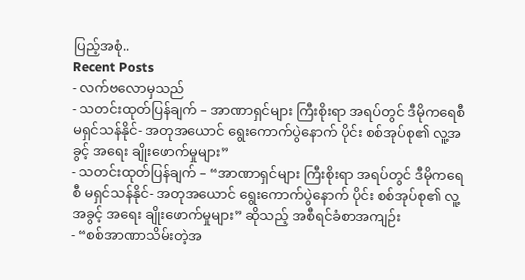ပြည့်အစုံ..
Recent Posts
- လက်ဗလောမှသည်
- သတင်းထုတ်ပြန်ချက် – အာဏာရှင်များ ကြီးစိုးရာ အရပ်တွင် ဒီမိုကရေစီ မရှင်သန်နိုင်- အတုအယောင် ရွေးကောက်ပွဲနောက် ပိုင်း စစ်အုပ်စု၏ လူ့အခွင့် အရေး ချိုးဖောက်မှုများ”
- သတင်းထုတ်ပြန်ချက် – “အာဏာရှင်များ ကြီးစိုးရာ အရပ်တွင် ဒီမိုကရေစီ မရှင်သန်နိုင်- အတုအယောင် ရွေးကောက်ပွဲနောက် ပိုင်း စစ်အုပ်စု၏ လူ့အခွင့် အရေး ချိုးဖောက်မှုများ” ဆိုသည့် အစီရင်ခံစာအကျဉ်း
- “စစ်အာဏာသိမ်းတဲ့အ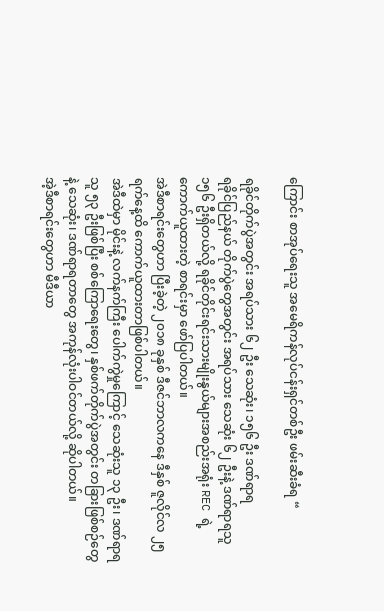ကြောင်း စာအုပ်ရေးသူ အမေရိကန်လုပ်ငန်းရှင်တစ်ဦး ဖမ်းဆီးခံရ “

ရခိုင်တိုက်ပွဲအတွင်း အရပ်သား ၆၂ ဦး သေဆုံး၊ ၁၅၆ ဦး ဒဏ်ရာရ
ရခိုင်ပြည်နယ် တိုက်ပွဲတွေအတွင်း အရပ်သား သေဆုံး ၆၂ ဦးနဲ့ ဒဏ်ရာရသူ ၁၅၆ ဦးရှိတယ်လို့ ရခိုင်တိုင်းရင်းသားမျိုးနွယ်များအစည်းအရုံး REC ရဲ့ ကောက်ယူထားတဲ့ စာရင်းမှာ ဖော်ပြပါတယ်။
အဲဒီစာရင်းတွေဟာ ပြီးခဲ့တဲ့ ၂၀၁၈ ခုနှစ် ဒီဇင်ဘာလကနေ ဒီနှစ် ဇူလိုင်လ ၂၅ ရက်နေ့ထိ ကောက်ယူထားတာဖြစ်ပါတယ်။
အဲဒီထဲမှာ မိုင်းနဲ့ လက်နက်ကြီး ပေါက်ကွဲမှုကြောင့် သေဆုံးသူ ၁၃ ဦး၊ ဒဏ်ရာရသူ ၅၃ ဦးဖြစ်ပြီး စစ်ကြောရေးတွေ၊ နှစ်ဖက်တိုက်ပွဲအတွင်း တခြားဖြစ်စဉ်တွေနဲ့ သေဆုံး၊ ဒဏ်ရာရတာတွေ အကုန်လုံးပါဝင်တယ်လို့ ဆိုပါတယ်။
အဲ့ဒီစာရင်းတွေဟာ မီဒီယာ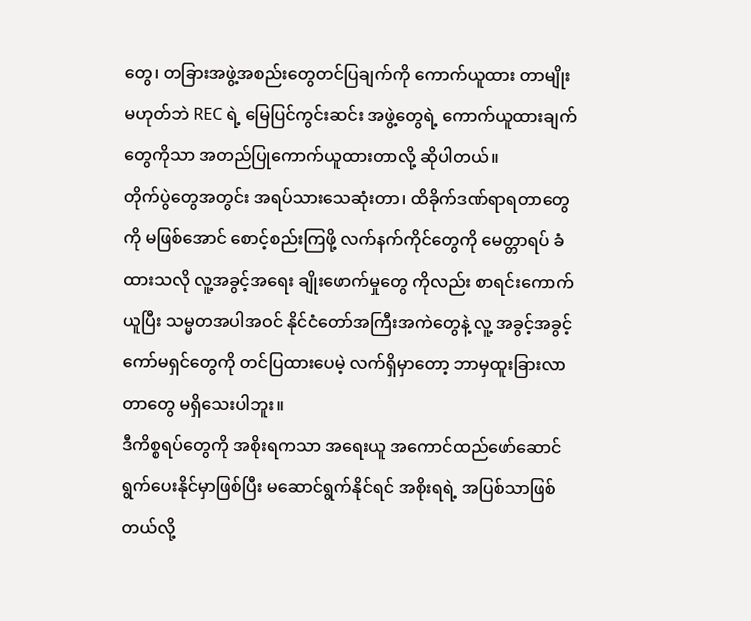တွေ၊ တခြားအဖွဲ့အစည်းတွေတင်ပြချက်ကို ကောက်ယူထား တာမျိုး မဟုတ်ဘဲ REC ရဲ့ မြေပြင်ကွင်းဆင်း အဖွဲ့တွေရဲ့ ကောက်ယူထားချက်တွေကိုသာ အတည်ပြုကောက်ယူထားတာလို့ ဆိုပါတယ်။
တိုက်ပွဲတွေအတွင်း အရပ်သားသေဆုံးတာ၊ ထိခိုက်ဒဏ်ရာရတာတွေကို မဖြစ်အောင် စောင့်စည်းကြဖို့ လက်နက်ကိုင်တွေကို မေတ္တာရပ် ခံထားသလို လူ့အခွင့်အရေး ချိုးဖောက်မှုတွေ ကိုလည်း စာရင်းကောက်ယူပြီး သမ္မတအပါအဝင် နိုင်ငံတော်အကြီးအကဲတွေနဲ့ လူ့ အခွင့်အခွင့်ကော်မရှင်တွေကို တင်ပြထားပေမဲ့ လက်ရှိမှာတော့ ဘာမှထူးခြားလာတာတွေ မရှိသေးပါဘူး။
ဒီကိစ္စရပ်တွေကို အစိုးရကသာ အရေးယူ အကောင်ထည်ဖော်ဆောင်ရွက်ပေးနိုင်မှာဖြစ်ပြီး မဆောင်ရွက်နိုင်ရင် အစိုးရရဲ့ အပြစ်သာဖြစ်တယ်လို့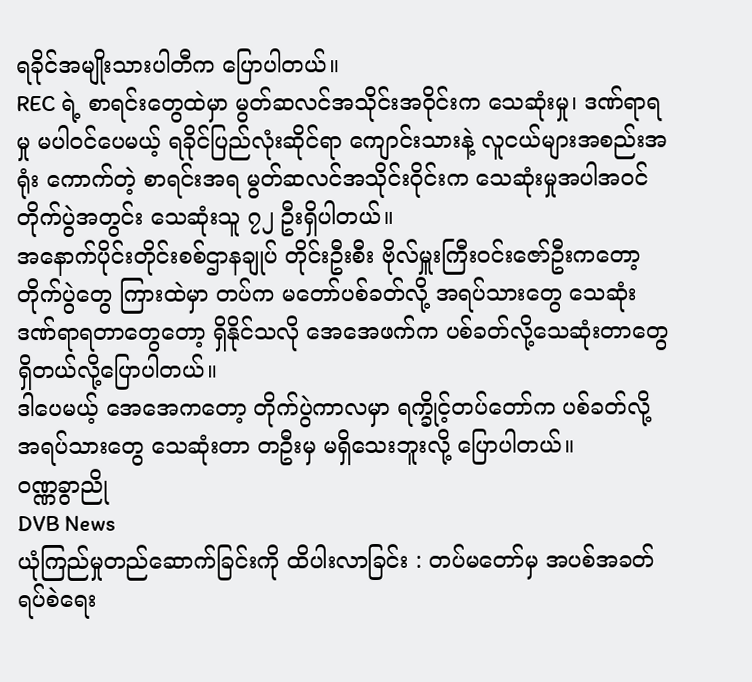ရခိုင်အမျိုးသားပါတီက ပြောပါတယ်။
REC ရဲ့ စာရင်းတွေထဲမှာ မွတ်ဆလင်အသိုင်းအဝိုင်းက သေဆုံးမှု၊ ဒဏ်ရာရမှု မပါဝင်ပေမယ့် ရခိုင်ပြည်လုံးဆိုင်ရာ ကျောင်းသားနဲ့ လူငယ်များအစည်းအရုံး ကောက်တဲ့ စာရင်းအရ မွတ်ဆလင်အသိုင်းဝိုင်းက သေဆုံးမှုအပါအဝင် တိုက်ပွဲအတွင်း သေဆုံးသူ ၇၂ ဦးရှိပါတယ်။
အနောက်ပိုင်းတိုင်းစစ်ဌာနချုပ် တိုင်းဦးစီး ဗိုလ်မှူးကြီးဝင်းဇော်ဦးကတော့ တိုက်ပွဲတွေ ကြားထဲမှာ တပ်က မတော်ပစ်ခတ်လို့ အရပ်သားတွေ သေဆုံးဒဏ်ရာရတာတွေတော့ ရှိနိုင်သလို အေအေဖက်က ပစ်ခတ်လို့သေဆုံးတာတွေရှိတယ်လို့ပြောပါတယ်။
ဒါပေမယ့် အေအေကတော့ တိုက်ပွဲကာလမှာ ရက္ခိုင့်တပ်တော်က ပစ်ခတ်လို့ အရပ်သားတွေ သေဆုံးတာ တဦးမှ မရှိသေးဘူးလို့ ပြောပါတယ်။
ဝဏ္ဏခွာညို
DVB News
ယုံကြည်မှုတည်ဆောက်ခြင်းကို ထိပါးလာခြင်း : တပ်မတော်မှ အပစ်အခတ် ရပ်စဲရေး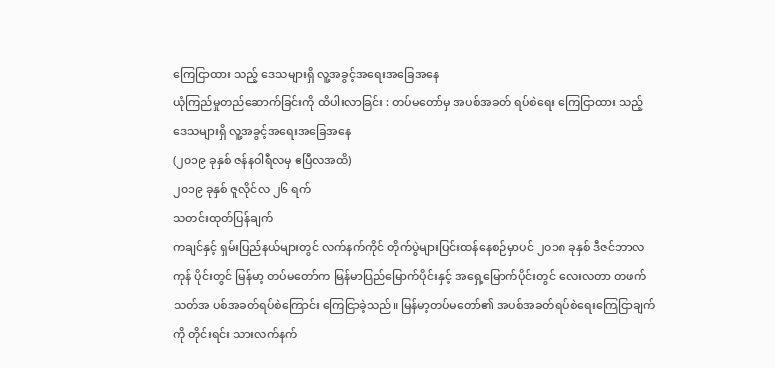ကြေငြာထား သည့် ဒေသများရှိ လူ့အခွင့်အရေးအခြေအနေ
ယုံကြည်မှုတည်ဆောက်ခြင်းကို ထိပါးလာခြင်း : တပ်မတော်မှ အပစ်အခတ် ရပ်စဲရေး ကြေငြာထား သည့် ဒေသများရှိ လူ့အခွင့်အရေးအခြေအနေ
(၂၀၁၉ ခုနှစ် ဇန်နဝါရီလမှ ဧပြီလအထိ)
၂၀၁၉ ခုနှစ် ဇူလိုင်လ ၂၆ ရက်
သတင်းထုတ်ပြန်ချက်
ကချင်နှင့် ရှမ်းပြည်နယ်များတွင် လက်နက်ကိုင် တိုက်ပွဲများပြင်းထန်နေစဉ်မှာပင် ၂၀၁၈ ခုနှစ် ဒီဇင်ဘာလကုန် ပိုင်းတွင် မြန်မာ့ တပ်မတော်က မြန်မာပြည်မြောက်ပိုင်းနှင့် အရှေ့မြောက်ပိုင်းတွင် လေးလတာ တဖက်သတ်အ ပစ်အခတ်ရပ်စဲကြောင်း ကြေငြာခဲ့သည်။ မြန်မာ့တပ်မတော်၏ အပစ်အခတ်ရပ်စဲရေးကြေငြာချက်ကို တိုင်းရင်း သားလက်နက်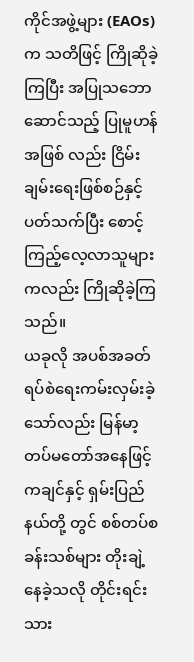ကိုင်အဖွဲ့များ (EAOs) က သတိဖြင့် ကြိုဆိုခဲ့ကြပြီး အပြုသဘောဆောင်သည့် ပြုမူဟန်အဖြစ် လည်း ငြိမ်းချမ်းရေးဖြစ်စဉ်နှင့် ပတ်သက်ပြီး စောင့်ကြည့်လေ့လာသူများကလည်း ကြိုဆိုခဲ့ကြသည်။
ယခုလို အပစ်အခတ်ရပ်စဲရေးကမ်းလှမ်းခဲ့သော်လည်း မြန်မာ့တပ်မတော်အနေဖြင့် ကချင်နှင့် ရှမ်းပြည်နယ်တို့ တွင် စစ်တပ်စခန်းသစ်များ တိုးချဲ့နေခဲ့သလို တိုင်းရင်းသား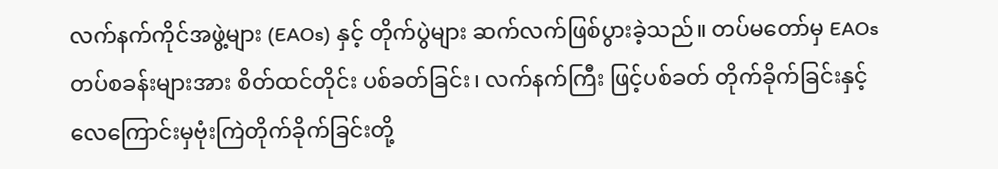လက်နက်ကိုင်အဖွဲ့များ (EAOs) နှင့် တိုက်ပွဲများ ဆက်လက်ဖြစ်ပွားခဲ့သည်။ တပ်မတော်မှ EAOs တပ်စခန်းများအား စိတ်ထင်တိုင်း ပစ်ခတ်ခြင်း၊ လက်နက်ကြီး ဖြင့်ပစ်ခတ် တိုက်ခိုက်ခြင်းနှင့် လေကြောင်းမှဗုံးကြဲတိုက်ခိုက်ခြင်းတို့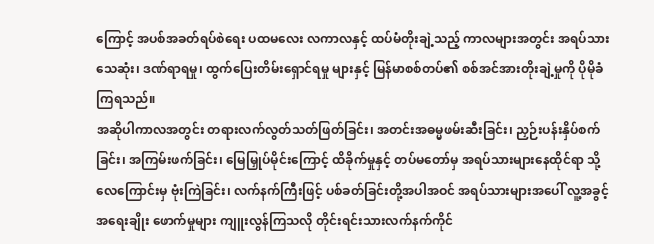ကြောင့် အပစ်အခတ်ရပ်စဲရေး ပထမလေး လကာလနှင့် ထပ်မံတိုးချဲ့သည့် ကာလများအတွင်း အရပ်သား သေဆုံး၊ ဒဏ်ရာရမှု၊ ထွက်ပြေးတိမ်းရှောင်ရမှု များနှင့် မြန်မာစစ်တပ်၏ စစ်အင်အားတိုးချဲ့မှုကို ပိုမိုခံကြရသည်။
အဆိုပါကာလအတွင်း တရားလက်လွတ်သတ်ဖြတ်ခြင်း၊ အတင်းအဓမ္မဖမ်းဆီးခြင်း၊ ညှဉ်းပန်းနှိပ်စက်ခြင်း၊ အကြမ်းဖက်ခြင်း၊ မြေမြှုပ်မိုင်းကြောင့် ထိခိုက်မှုနှင့် တပ်မတော်မှ အရပ်သားများနေထိုင်ရာ သို့ လေကြောင်းမှ ဗုံးကြဲခြင်း၊ လက်နက်ကြီးဖြင့် ပစ်ခတ်ခြင်းတို့အပါအဝင် အရပ်သားများအပေါ် လူ့အခွင့် အရေးချိုး ဖောက်မှုများ ကျူးလွန်ကြသလို တိုင်းရင်းသားလက်နက်ကိုင်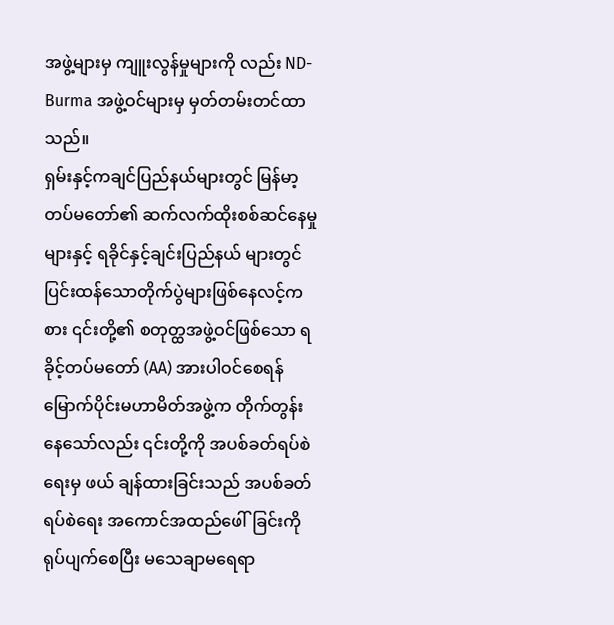အဖွဲ့များမှ ကျူးလွန်မှုများကို လည်း ND-Burma အဖွဲ့ဝင်များမှ မှတ်တမ်းတင်ထာသည်။
ရှမ်းနှင့်ကချင်ပြည်နယ်များတွင် မြန်မာ့တပ်မတော်၏ ဆက်လက်ထိုးစစ်ဆင်နေမှုများနှင့် ရခိုင်နှင့်ချင်းပြည်နယ် များတွင် ပြင်းထန်သောတိုက်ပွဲများဖြစ်နေလင့်ကစား ၎င်းတို့၏ စတုတ္ထအဖွဲ့ဝင်ဖြစ်သော ရခိုင့်တပ်မတော် (AA) အားပါဝင်စေရန် မြောက်ပိုင်းမဟာမိတ်အဖွဲ့က တိုက်တွန်းနေသော်လည်း ၎င်းတို့ကို အပစ်ခတ်ရပ်စဲရေးမှ ဖယ် ချန်ထားခြင်းသည် အပစ်ခတ်ရပ်စဲရေး အကောင်အထည်ဖေါ်ခြင်းကို ရုပ်ပျက်စေပြီး မသေချာမရေရာ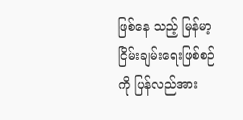ဖြစ်နေ သည့် မြန်မာ့ငြိမ်းချမ်းရေးဖြစ်စဉ်ကို ပြန်လည်အား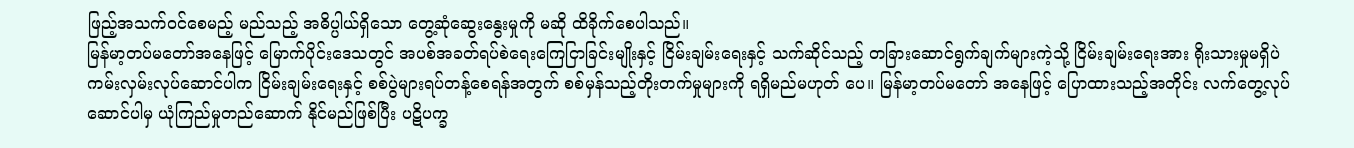ဖြည့်အသက်ဝင်စေမည့် မည်သည့် အဓိပ္ပါယ်ရှိသော တွေ့ဆုံဆွေးနွေးမှုကို မဆို ထိခိုက်စေပါသည်။
မြန်မာ့တပ်မတော်အနေဖြင့် မြောက်ပိုင်းဒေသတွင် အပစ်အခတ်ရပ်စဲရေးကြေငြာခြင်းမျိုးနှင့် ငြိမ်းချမ်းရေးနှင့် သက်ဆိုင်သည့် တခြားဆောင်ရွက်ချက်များကဲ့သို့ ငြိမ်းချမ်းရေးအား ရိုးသားမှုမရှိပဲ ကမ်းလှမ်းလုပ်ဆောင်ပါက ငြိမ်းချမ်းရေးနှင့် စစ်ပွဲများရပ်တန့်စေရန်အတွက် စစ်မှန်သည့်တိုးတက်မှုများကို ရရှိမည်မဟုတ် ပေ။ မြန်မာ့တပ်မတော် အနေဖြင့် ပြောထားသည့်အတိုင်း လက်တွေ့လုပ်ဆောင်ပါမှ ယုံကြည်မှုတည်ဆောက် နိုင်မည်ဖြစ်ပြီး ပဋိပက္ခ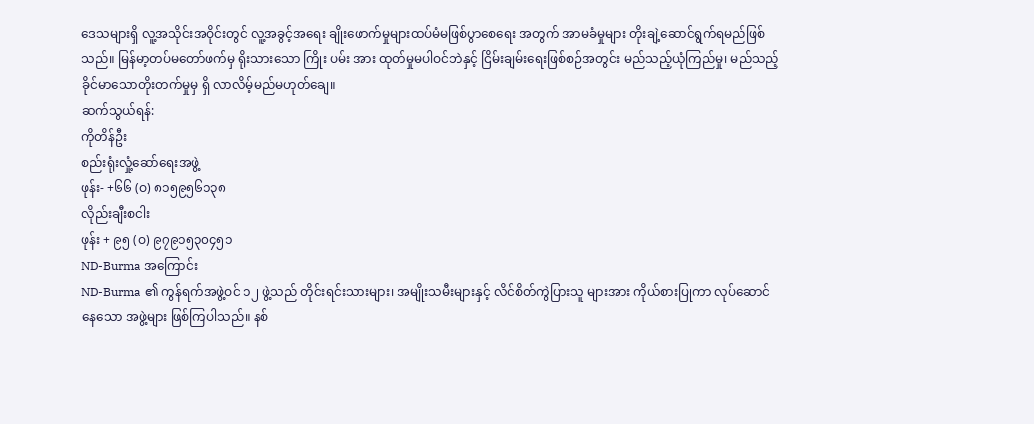ဒေသများရှိ လူ့အသိုင်းအဝိုင်းတွင် လူ့အခွင့်အရေး ချိုးဖောက်မှုများထပ်မံမဖြစ်ပွာစေရေး အတွက် အာမခံမှုများ တိုးချဲ့ဆောင်ရွက်ရမည်ဖြစ်သည်။ မြန်မာ့တပ်မတော်ဖက်မှ ရိုးသားသော ကြိုး ပမ်း အား ထုတ်မှုမပါဝင်ဘဲနှင့် ငြိမ်းချမ်းရေးဖြစ်စဉ်အတွင်း မည်သည့်ယုံကြည်မှု၊ မည်သည့်ခိုင်မာသောတိုးတက်မှုမှ ရှိ လာလိမ့်မည်မဟုတ်ချေ။
ဆက်သွယ်ရန်:
ကိုတိန်ဦး
စည်းရုံးလှုံ့ဆော်ရေးအဖွဲ့
ဖုန်း- +၆၆ (ဝ) ၈၁၅၉၅၆၁၃၈
လိုည်းချီးစငါး
ဖုန်း + ၉၅ (ဝ) ၉၇၉၁၅၃၀၄၅၁
ND-Burma အကြောင်း
ND-Burma ၏ ကွန်ရက်အဖွဲ့ဝင် ၁၂ ဖွဲ့သည် တိုင်းရင်းသားများ၊ အမျိုးသမီးများနှင့် လိင်စိတ်ကွဲပြားသူ များအား ကိုယ်စားပြုကာ လုပ်ဆောင်နေသော အဖွဲ့များ ဖြစ်ကြပါသည်။ နစ်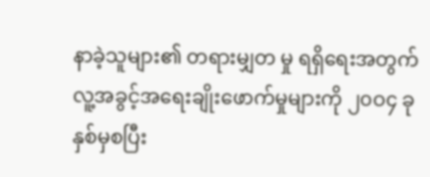နာခဲ့သူများ၏ တရားမျှတ မှု ရရှိရေးအတွက် လူ့အခွင့်အရေးချိုးဖောက်မှုများကို ၂၀ဝ၄ ခုနှစ်မှစပြီး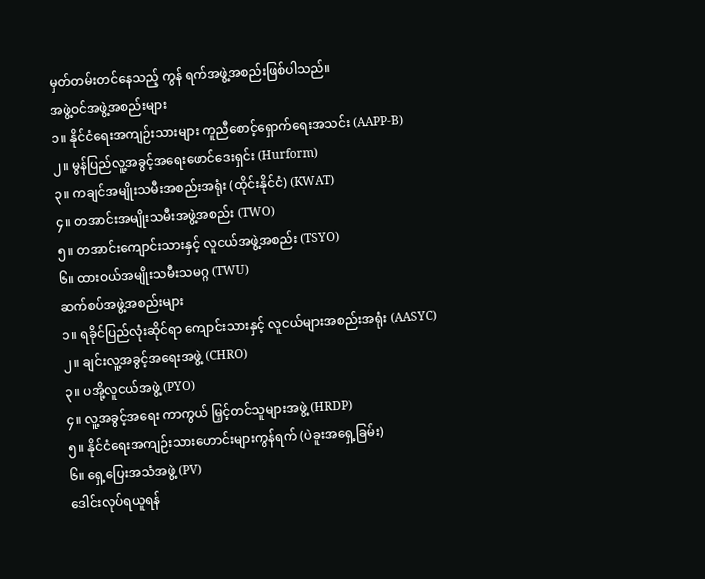မှတ်တမ်းတင်နေသည့် ကွန် ရက်အဖွဲ့အစည်းဖြစ်ပါသည်။
အဖွဲ့ဝင်အဖွဲ့အစည်းများ
၁။ နိုင်ငံရေးအကျဉ်းသားများ ကူညီစောင့်ရှောက်ရေးအသင်း (AAPP-B)
၂။ မွန်ပြည်လူ့အခွင့်အရေးဖောင်ဒေးရှင်း (Hurform)
၃။ ကချင်အမျိုးသမီးအစည်းအရုံး (ထိုင်းနိုင်ငံ) (KWAT)
၄။ တအာင်းအမျိုးသမီးအဖွဲ့အစည်း (TWO)
၅။ တအာင်းကျောင်းသားနှင့် လူငယ်အဖွဲ့အစည်း (TSYO)
၆။ ထားဝယ်အမျိုးသမီးသမဂ္ဂ (TWU)
ဆက်စပ်အဖွဲ့အစည်းများ
၁။ ရခိုင်ပြည်လုံးဆိုင်ရာ ကျောင်းသားနှင့် လူငယ်များအစည်းအရုံး (AASYC)
၂။ ချင်းလူ့အခွင့်အရေးအဖွဲ့ (CHRO)
၃။ ပအို့လူငယ်အဖွဲ့ (PYO)
၄။ လူ့အခွင့်အရေး ကာကွယ် မြှင့်တင်သူများအဖွဲ့ (HRDP)
၅။ နိုင်ငံရေးအကျဉ်းသားဟောင်းများကွန်ရက် (ပဲခူးအရှေ့ခြမ်း)
၆။ ရှေ့ပြေးအသံအဖွဲ့ (PV)
ဒေါင်းလုပ်ရယူရန်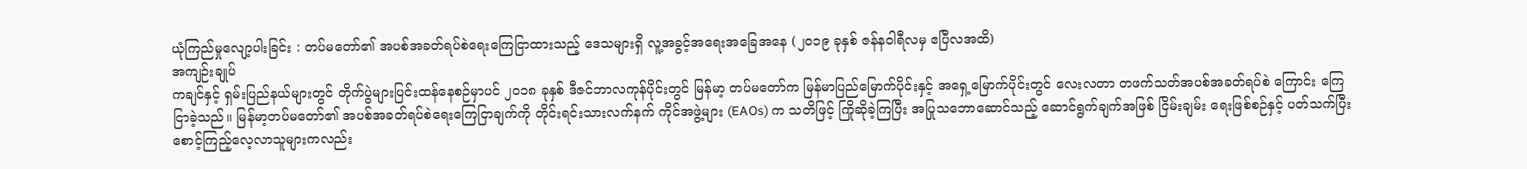ယုံကြည်မှုလျော့ပါးခြင်း : တပ်မတော်၏ အပစ်အခတ်ရပ်စဲရေးကြေငြာထားသည့် ဒေသများရှိ လူ့အခွင့်အရေးအခြေအနေ (၂၀၁၉ ခုနှစ် ဇန်နဝါရီလမှ ဧပြီလအထိ)
အကျဉ်းချုပ်
ကချင်နှင့် ရှမ်းပြည်နယ်များတွင် တိုက်ပွဲများပြင်းထန်နေစဉ်မှာပင် ၂၀၁၈ ခုနှစ် ဒီဇင်ဘာလကုန်ပိုင်းတွင် မြန်မာ့ တပ်မတော်က မြန်မာပြည်မြောက်ပိုင်းနှင့် အရှေ့မြောက်ပိုင်းတွင် လေးလတာ တဖက်သတ်အပစ်အခတ်ရပ်စဲ ကြောင်း ကြေငြာခဲ့သည်။ မြန်မာ့တပ်မတော်၏ အပစ်အခတ်ရပ်စဲရေးကြေငြာချက်ကို တိုင်းရင်းသားလက်နက် ကိုင်အဖွဲ့များ (EAOs) က သတိဖြင့် ကြိုဆိုခဲ့ကြပြီး အပြုသဘောဆောင်သည့် ဆောင်ရွက်ချက်အဖြစ် ငြိမ်းချမ်း ရေးဖြစ်စဉ်နှင့် ပတ်သက်ပြီး စောင့်ကြည့်လေ့လာသူများကလည်း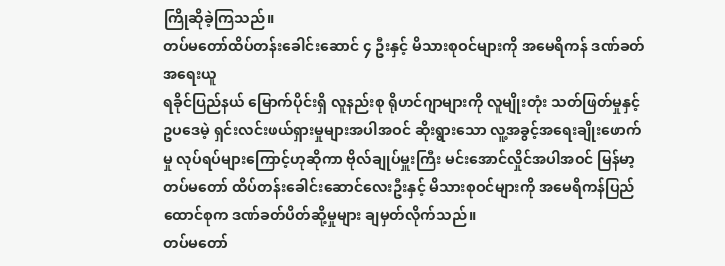ကြိုဆိုခဲ့ကြသည်။
တပ်မတော်ထိပ်တန်းခေါင်းဆောင် ၄ ဦးနှင့် မိသားစုဝင်များကို အမေရိကန် ဒဏ်ခတ်အရေးယူ
ရခိုင်ပြည်နယ် မြောက်ပိုင်းရှိ လူနည်းစု ရိုဟင်ဂျာများကို လူမျိုးတုံး သတ်ဖြတ်မှုနှင့် ဥပဒေမဲ့ ရှင်းလင်းဖယ်ရှားမှုများအပါအဝင် ဆိုးရွားသော လူ့အခွင့်အရေးချိုးဖောက်မှု လုပ်ရပ်များကြောင့်ဟုဆိုကာ ဗိုလ်ချုပ်မှူးကြီး မင်းအောင်လှိုင်အပါအဝင် မြန်မာ့တပ်မတော် ထိပ်တန်းခေါင်းဆောင်လေးဦးနှင့် မိသားစုဝင်များကို အမေရိကန်ပြည်ထောင်စုက ဒဏ်ခတ်ပိတ်ဆို့မှုများ ချမှတ်လိုက်သည်။
တပ်မတော်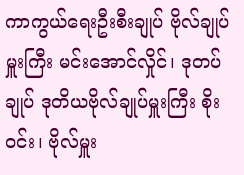ကာကွယ်ရေးဦးစီးချုပ် ဗိုလ်ချုပ်မှူးကြီး မင်းအောင်လှိုင်၊ ဒုတပ်ချုပ် ဒုတိယဗိုလ်ချုပ်မှူးကြီး စိုးဝင်း၊ ဗိုလ်မှူး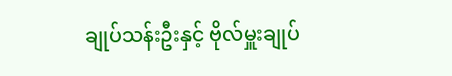ချုပ်သန်းဦးနှင့် ဗိုလ်မှူးချုပ်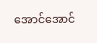အောင်အောင်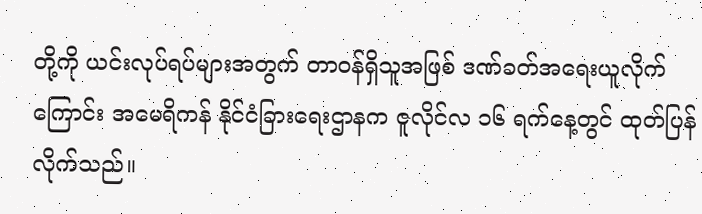တို့ကို ယင်းလုပ်ရပ်များအတွက် တာဝန်ရှိသူအဖြစ် ဒဏ်ခတ်အရေးယူလိုက်ကြောင်း အမေရိကန် နိုင်ငံခြားရေးဌာနက ဇူလိုင်လ ၁၆ ရက်နေ့တွင် ထုတ်ပြန်လိုက်သည်။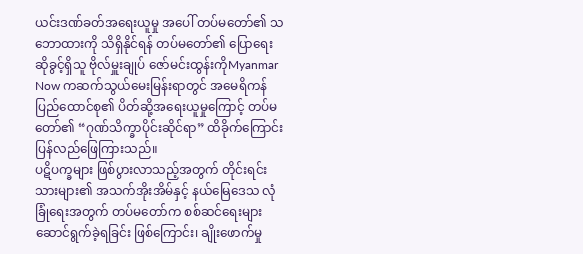ယင်းဒဏ်ခတ်အရေးယူမှု အပေါ် တပ်မတော်၏ သဘောထားကို သိရှိနိုင်ရန် တပ်မတော်၏ ပြောရေးဆိုခွင့်ရှိသူ ဗိုလ်မှူးချုပ် ဇော်မင်းထွန်းကိုMyanmar Now ကဆက်သွယ်မေးမြန်းရာတွင် အမေရိကန်ပြည်ထောင်စု၏ ပိတ်ဆို့အရေးယူမှုကြောင့် တပ်မတော်၏ “ဂုဏ်သိက္ခာပိုင်းဆိုင်ရာ” ထိခိုက်ကြောင်း ပြန်လည်ဖြေကြားသည်။
ပဋိပက္ခများ ဖြစ်ပွားလာသည့်အတွက် တိုင်းရင်းသားများ၏ အသက်အိုးအိမ်နှင့် နယ်မြေဒေသ လုံခြုံရေးအတွက် တပ်မတော်က စစ်ဆင်ရေးများ ဆောင်ရွက်ခဲ့ရခြင်း ဖြစ်ကြောင်း၊ ချိုးဖောက်မှု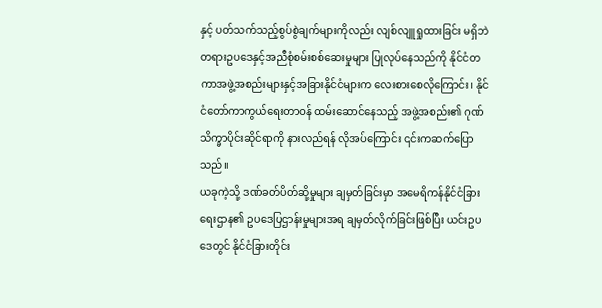နှင့် ပတ်သက်သည့်စွပ်စွဲချက်များကိုလည်း လျစ်လျူရှုထားခြင်း မရှိဘဲ တရားဥပဒေနှင့်အညီစုံစမ်းစစ်ဆေးမှုများ ပြုလုပ်နေသည်ကို နိုင်ငံတကာအဖွဲ့အစည်းများနှင့်အခြားနိုင်ငံများက လေးစားစေလိုကြောင်း၊ နိုင်ငံတော်ကာကွယ်ရေးတာဝန် ထမ်းဆောင်နေသည့် အဖွဲ့အစည်း၏ ဂုဏ်သိက္ခာပိုင်းဆိုင်ရာကို နားလည်ရန် လိုအပ်ကြောင်း ၎င်းကဆက်ပြောသည်။
ယခုကဲ့သို့ ဒဏ်ခတ်ပိတ်ဆို့မှုများ ချမှတ်ခြင်းမှာ အမေရိကန်နိုင်ငံခြားရေးဌာန၏ ဥပဒေပြဌာန်းမှုများအရ ချမှတ်လိုက်ခြင်းဖြစ်ပြီး ယင်းဥပဒေတွင် နိုင်ငံခြားတိုင်း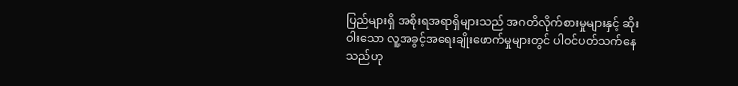ပြည်များရှိ အစိုးရအရာရှိများသည် အဂတိလိုက်စားမှုများနှင့် ဆိုးဝါးသော လူ့အခွင့်အရေးချိုးဖောက်မှုများတွင် ပါဝင်ပတ်သက်နေသည်ဟု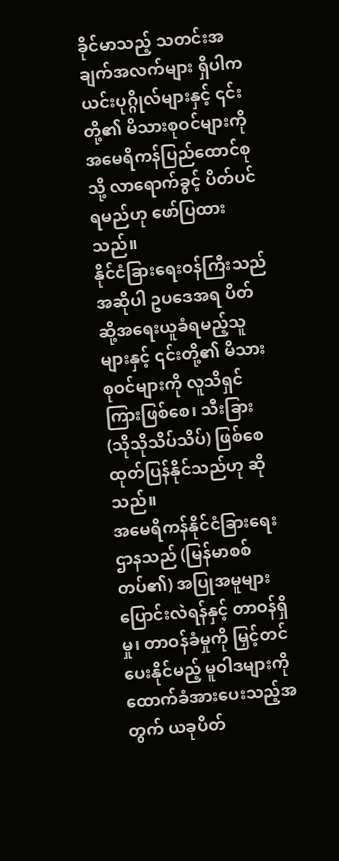ခိုင်မာသည့် သတင်းအချက်အလက်များ ရှိပါက ယင်းပုဂ္ဂိုလ်များနှင့် ၎င်းတို့၏ မိသားစုဝင်များကို အမေရိကန်ပြည်ထောင်စုသို့ လာရောက်ခွင့် ပိတ်ပင်ရမည်ဟု ဖော်ပြထားသည်။
နိုင်ငံခြားရေးဝန်ကြီးသည် အဆိုပါ ဥပဒေအရ ပိတ်ဆို့အရေးယူခံရမည့်သူများနှင့် ၎င်းတို့၏ မိသားစုဝင်များကို လူသိရှင်ကြားဖြစ်စေ၊ သီးခြား (သိုသိုသိပ်သိပ်) ဖြစ်စေ ထုတ်ပြန်နိုင်သည်ဟု ဆိုသည်။
အမေရိကန်နိုင်ငံခြားရေးဌာနသည် (မြန်မာစစ်တပ်၏) အပြုအမူများ ပြောင်းလဲရန်နှင့် တာဝန်ရှိမှု၊ တာဝန်ခံမှုကို မြှင့်တင်ပေးနိုင်မည့် မူဝါဒများကို ထောက်ခံအားပေးသည့်အတွက် ယခုပိတ်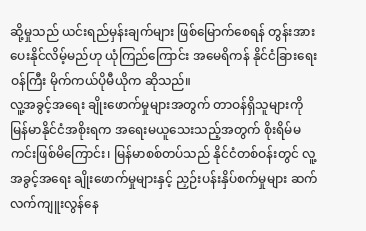ဆို့မှုသည် ယင်းရည်မှန်းချက်များ ဖြစ်မြောက်စေရန် တွန်းအားပေးနိုင်လိမ့်မည်ဟု ယုံကြည်ကြောင်း အမေရိကန် နိုင်ငံခြားရေးဝန်ကြီး မိုက်ကယ်ပိုမီယိုက ဆိုသည်။
လူ့အခွင့်အရေး ချိုးဖောက်မှုများအတွက် တာဝန်ရှိသူများကို မြန်မာနိုင်ငံအစိုးရက အရေးမယူသေးသည့်အတွက် စိုးရိမ်မကင်းဖြစ်မိကြောင်း၊ မြန်မာစစ်တပ်သည် နိုင်ငံတစ်ဝန်းတွင် လူ့အခွင့်အရေး ချိုးဖောက်မှုများနှင့် ညှဉ်းပန်းနှိပ်စက်မှုများ ဆက်လက်ကျူးလွန်နေ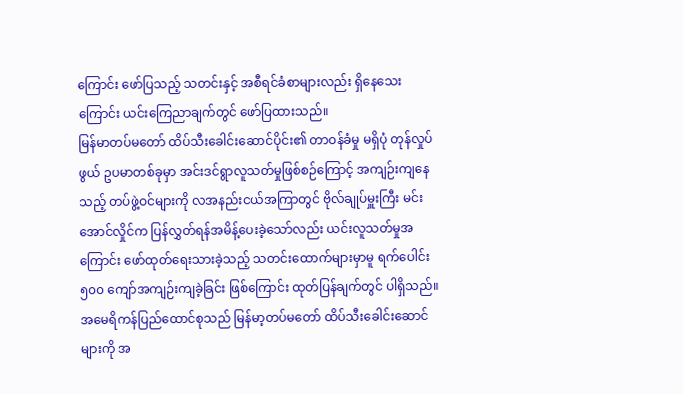ကြောင်း ဖော်ပြသည့် သတင်းနှင့် အစီရင်ခံစာများလည်း ရှိနေသေးကြောင်း ယင်းကြေညာချက်တွင် ဖော်ပြထားသည်။
မြန်မာတပ်မတော် ထိပ်သီးခေါင်းဆောင်ပိုင်း၏ တာဝန်ခံမှု မရှိပုံ တုန်လှုပ်ဖွယ် ဥပမာတစ်ခုမှာ အင်းဒင်ရွာလူသတ်မှုဖြစ်စဉ်ကြောင့် အကျဉ်းကျနေသည့် တပ်ဖွဲ့ဝင်များကို လအနည်းငယ်အကြာတွင် ဗိုလ်ချုပ်မှူးကြီး မင်းအောင်လှိုင်က ပြန်လွှတ်ရန်အမိန့်ပေးခဲ့သော်လည်း ယင်းလူသတ်မှုအကြောင်း ဖော်ထုတ်ရေးသားခဲ့သည့် သတင်းထောက်များမှာမူ ရက်ပေါင်း ၅၀၀ ကျော်အကျဉ်းကျခဲ့ခြင်း ဖြစ်ကြောင်း ထုတ်ပြန်ချက်တွင် ပါရှိသည်။
အမေရိကန်ပြည်ထောင်စုသည် မြန်မာ့တပ်မတော် ထိပ်သီးခေါင်းဆောင်များကို အ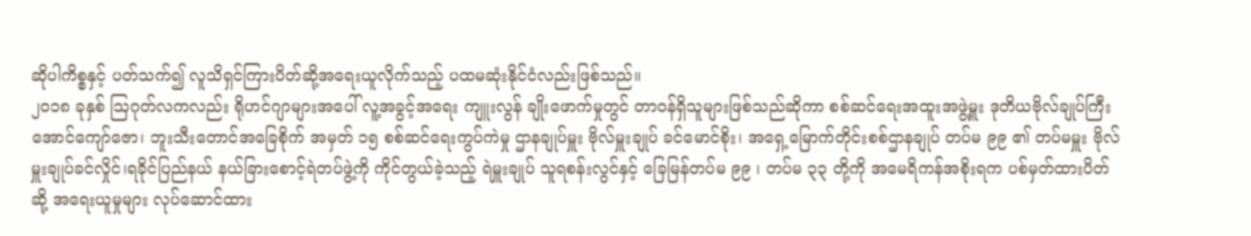ဆိုပါကိစ္စနှင့် ပတ်သက်၍ လူသိရှင်ကြားပိတ်ဆို့အရေးယူလိုက်သည့် ပထမဆုံးနိုင်ငံလည်းဖြစ်သည်။
၂၀၁၈ ခုနှစ် ဩဂုတ်လကလည်း ရိုဟင်ဂျာများအပေါ် လူ့အခွင့်အရေး ကျူးလွန် ချိုးဖောက်မှုတွင် တာဝန်ရှိသူများဖြစ်သည်ဆိုကာ စစ်ဆင်ရေးအထူးအဖွဲ့မှူး ဒုတိယဗိုလ်ချုပ်ကြီး အောင်ကျော်ဇော၊ ဘူးသီးတောင်အခြေစိုက် အမှတ် ၁၅ စစ်ဆင်ရေးကွပ်ကဲမှု ဌာနချုပ်မှူး ဗိုလ်မှူးချုပ် ခင်မောင်စိုး၊ အရှေ့မြောက်တိုင်းစစ်ဌာနချုပ် တပ်မ ၉၉ ၏ တပ်မမှူး ဗိုလ်မှူးချုပ်ခင်လှိုင်၊ရခိုင်ပြည်နယ် နယ်ခြားစောင့်ရဲတပ်ဖွဲ့ကို ကိုင်တွယ်ခဲ့သည့် ရဲမှူးချုပ် သူရစန်းလွင်နှင့် ခြေမြန်တပ်မ ၉၉ ၊ တပ်မ ၃၃ တို့ကို အမေရိကန်အစိုးရက ပစ်မှတ်ထားပိတ်ဆို့ အရေးယူမှုများ လုပ်ဆောင်ထား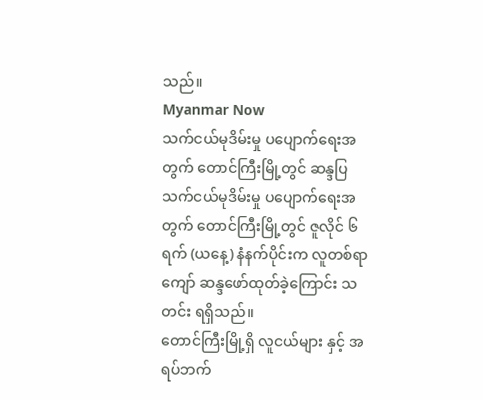သည်။
Myanmar Now
သက်ငယ်မုဒိမ်းမှု ပပျောက်ရေးအတွက် တောင်ကြီးမြို့တွင် ဆန္ဒပြ
သက်ငယ်မုဒိမ်းမှု ပပျောက်ရေးအတွက် တောင်ကြီးမြို့တွင် ဇူလိုင် ၆ ရက် (ယနေ့) နံနက်ပိုင်းက လူတစ်ရာကျော် ဆန္ဒဖော်ထုတ်ခဲ့ကြောင်း သတင်း ရရှိသည်။
တောင်ကြီးမြို့ရှိ လူငယ်များ နှင့် အရပ်ဘက်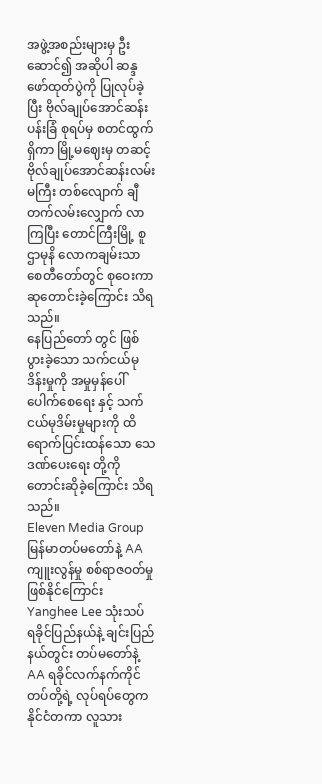အဖွဲ့အစည်းများမှ ဦးဆောင်၍ အဆိုပါ ဆန္ဒဖော်ထုတ်ပွဲကို ပြုလုပ်ခဲ့ပြီး ဗိုလ်ချုပ်အောင်ဆန်း ပန်းခြံ စုရပ်မှ စတင်ထွက်ရှိကာ မြို့မဈေးမှ တဆင့် ဗိုလ်ချုပ်အောင်ဆန်းလမ်းမကြီး တစ်လျောက် ချီတက်လမ်းလျှောက် လာကြပြီး တောင်ကြီးမြို့ စူဌာမုနိ လောကချမ်းသာ စေတီတော်တွင် စုဝေးကာ ဆုတောင်းခဲ့ကြောင်း သိရသည်။
နေပြည်တော် တွင် ဖြစ်ပွားခဲ့သော သက်ငယ်မုဒိန်းမှုကို အမှုမှန်ပေါ်ပေါက်စေရေး နှင့် သက်ငယ်မုဒိမ်းမှုများကို ထိရောက်ပြင်းထန်သော သေဒဏ်ပေးရေး တို့ကို တောင်းဆိုခဲ့ကြောင်း သိရသည်။
Eleven Media Group
မြန်မာတပ်မတော်နဲ့ AA ကျူးလွန်မှု စစ်ရာဇဝတ်မှုဖြစ်နိုင်ကြောင်း Yanghee Lee သုံးသပ်
ရခိုင်ပြည်နယ်နဲ့ ချင်းပြည်နယ်တွင်း တပ်မတော်နဲ့ AA ရခိုင်လက်နက်ကိုင်တပ်တို့ရဲ့ လုပ်ရပ်တွေက နိုင်ငံတကာ လူသား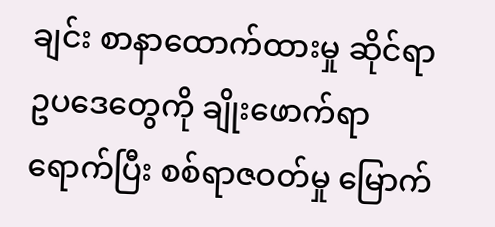ချင်း စာနာထောက်ထားမှု ဆိုင်ရာ ဥပဒေတွေကို ချိုးဖောက်ရာရောက်ပြီး စစ်ရာဇဝတ်မှု မြောက်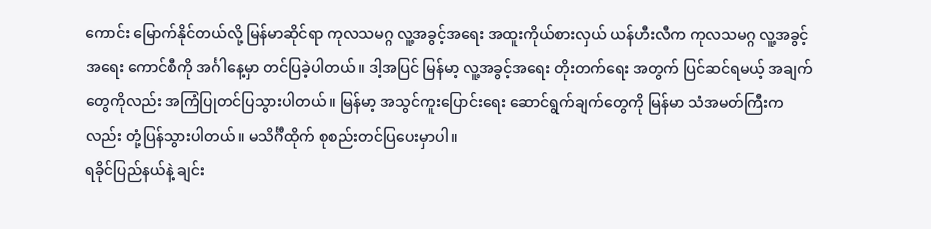ကောင်း မြောက်နိုင်တယ်လို့ မြန်မာဆိုင်ရာ ကုလသမဂ္ဂ လူ့အခွင့်အရေး အထူးကိုယ်စားလှယ် ယန်ဟီးလီက ကုလသမဂ္ဂ လူ့အခွင့်အရေး ကောင်စီကို အင်္ဂါနေ့မှာ တင်ပြခဲ့ပါတယ်။ ဒါ့အပြင် မြန်မာ့ လူ့အခွင့်အရေး တိုးတက်ရေး အတွက် ပြင်ဆင်ရမယ့် အချက်တွေကိုလည်း အကြံပြုတင်ပြသွားပါတယ်။ မြန်မာ့ အသွင်ကူးပြောင်းရေး ဆောင်ရွက်ချက်တွေကို မြန်မာ သံအမတ်ကြီးကလည်း တုံ့ပြန်သွားပါတယ်။ မသိင်္ဂီထိုက် စုစည်းတင်ပြပေးမှာပါ။
ရခိုင်ပြည်နယ်နဲ့ ချင်း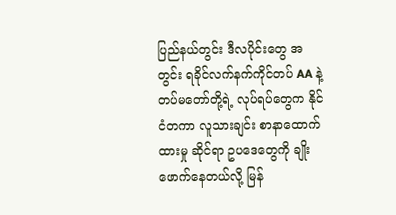ပြည်နယ်တွင်း ဒီလပိုင်းတွေ အတွင်း ရခိုင်လက်နက်ကိုင်တပ် AA နဲ့ တပ်မတော်တို့ရဲ့ လုပ်ရပ်တွေက နိုင်ငံတကာ လူသားချင်း စာနာထောက်ထားမှု ဆိုင်ရာ ဥပဒေတွေကို ချိုးဖောက်နေတယ်လို့ မြန်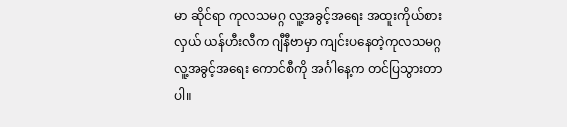မာ ဆိုင်ရာ ကုလသမဂ္ဂ လူ့အခွင့်အရေး အထူးကိုယ်စားလှယ် ယန်ဟီးလီက ဂျီနီဗာမှာ ကျင်းပနေတဲ့ကုလသမဂ္ဂ လူ့အခွင့်အရေး ကောင်စီကို အင်္ဂါနေ့က တင်ပြသွားတာပါ။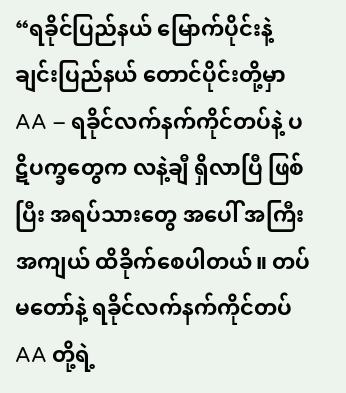“ရခိုင်ပြည်နယ် မြောက်ပိုင်းနဲ့ ချင်းပြည်နယ် တောင်ပိုင်းတို့မှာ AA – ရခိုင်လက်နက်ကိုင်တပ်နဲ့ ပဋိပက္ခတွေက လနဲ့ချီ ရှိလာပြီ ဖြစ်ပြီး အရပ်သားတွေ အပေါ် အကြီးအကျယ် ထိခိုက်စေပါတယ်။ တပ်မတော်နဲ့ ရခိုင်လက်နက်ကိုင်တပ် AA တို့ရဲ့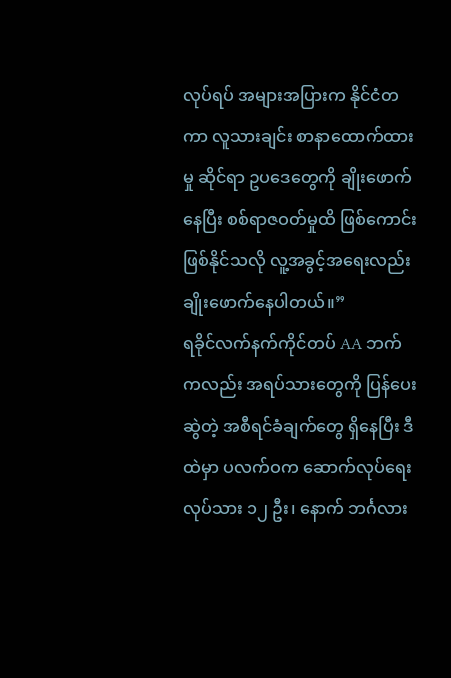လုပ်ရပ် အများအပြားက နိုင်ငံတကာ လူသားချင်း စာနာထောက်ထားမှု ဆိုင်ရာ ဥပဒေတွေကို ချိုးဖောက်နေပြီး စစ်ရာဇဝတ်မှုထိ ဖြစ်ကောင်း ဖြစ်နိုင်သလို လူ့အခွင့်အရေးလည်း ချိုးဖောက်နေပါတယ်။”
ရခိုင်လက်နက်ကိုင်တပ် AA ဘက်ကလည်း အရပ်သားတွေကို ပြန်ပေးဆွဲတဲ့ အစီရင်ခံချက်တွေ ရှိနေပြီး ဒီထဲမှာ ပလက်ဝက ဆောက်လုပ်ရေး လုပ်သား ၁၂ ဦး၊ နောက် ဘင်္ဂလား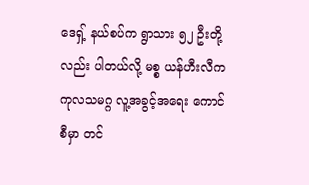ဒေရှ့် နယ်စပ်က ရွာသား ၅၂ ဦးတို့လည်း ပါတယ်လို့ မစ္စ ယန်ဟီးလီက ကုလသမဂ္ဂ လူ့အခွင့်အရေး ကောင်စီမှာ တင်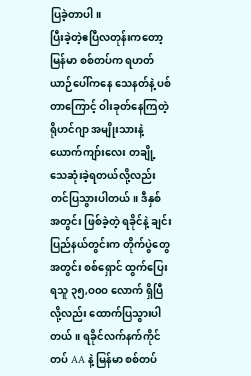ပြခဲ့တာပါ။
ပြီးခဲ့တဲ့ဧပြီလတုန်းကတော့ မြန်မာ စစ်တပ်က ရဟတ်ယာဉ်ပေါ်ကနေ သေနတ်နဲ့ ပစ်တာကြောင့် ဝါးခုတ်နေကြတဲ့ ရိုဟင်ဂျာ အမျိုးသားနဲ့ ယောက်ကျာ်းလေး တချို့ သေဆုံးခဲ့ရတယ်လို့လည်း တင်ပြသွားပါတယ်။ ဒီနှစ် အတွင်း ဖြစ်ခဲ့တဲ့ ရခိုင်နဲ့ ချင်းပြည်နယ်တွင်းက တိုက်ပွဲတွေအတွင်း စစ်ရှောင် ထွက်ပြေးရသူ ၃၅,ဝ၀ဝ လောက် ရှိပြီလို့လည်း ထောက်ပြသွားပါတယ်။ ရခိုင်လက်နက်ကိုင်တပ် AA နဲ့ မြန်မာ စစ်တပ်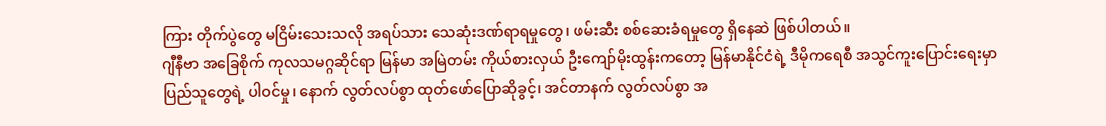ကြား တိုက်ပွဲတွေ မငြိမ်းသေးသလို အရပ်သား သေဆုံးဒဏ်ရာရမှုတွေ၊ ဖမ်းဆီး စစ်ဆေးခံရမှုတွေ ရှိနေဆဲ ဖြစ်ပါတယ်။
ဂျီနီဗာ အခြေစိုက် ကုလသမဂ္ဂဆိုင်ရာ မြန်မာ အမြဲတမ်း ကိုယ်စားလှယ် ဦးကျော်မိုးထွန်းကတော့ မြန်မာနိုင်ငံရဲ့ ဒီမိုကရေစီ အသွင်ကူးပြောင်းရေးမှာ ပြည်သူတွေရဲ့ ပါဝင်မှု၊ နောက် လွတ်လပ်စွာ ထုတ်ဖော်ပြောဆိုခွင့်၊ အင်တာနက် လွတ်လပ်စွာ အ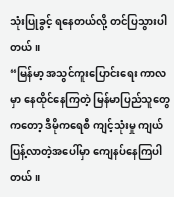သုံးပြုခွင့် ရနေတယ်လို့ တင်ပြသွားပါတယ်။
“မြန်မာ့ အသွင်ကူးပြောင်းရေး ကာလမှာ နေထိုင်နေကြတဲ့ မြန်မာပြည်သူတွေကတော့ ဒီမိုကရေစီ ကျင့်သုံးမှု ကျယ်ပြန့်လာတဲ့အပေါ်မှာ ကျေနပ်နေကြပါတယ်။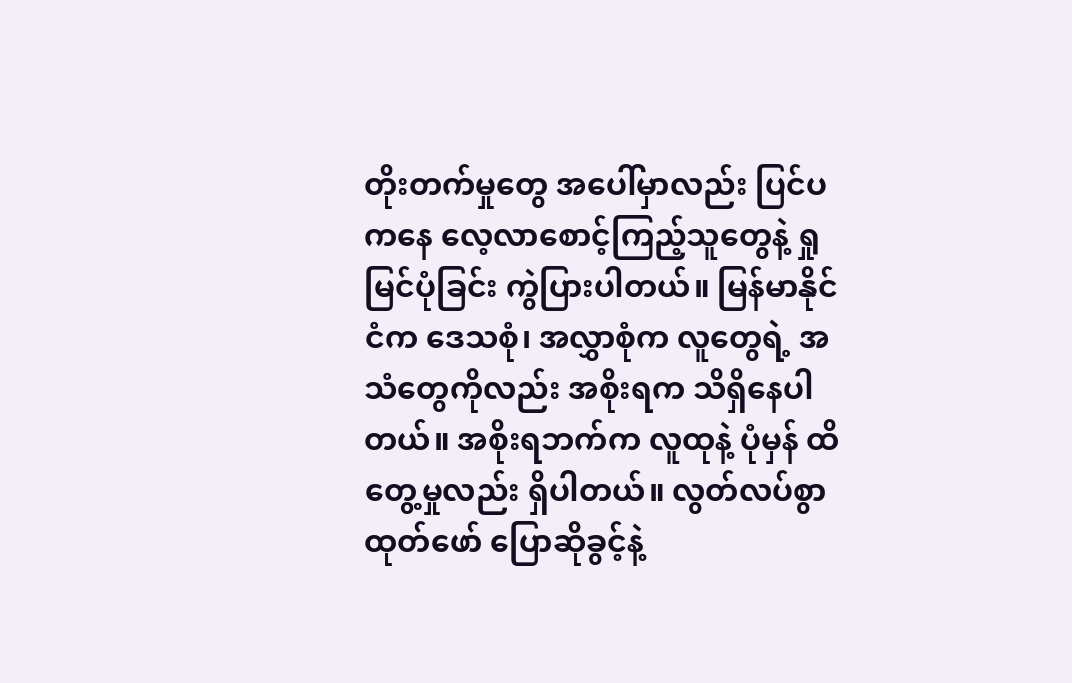တိုးတက်မှုတွေ အပေါ်မှာလည်း ပြင်ပကနေ လေ့လာစောင့်ကြည့်သူတွေနဲ့ ရှုမြင်ပုံခြင်း ကွဲပြားပါတယ်။ မြန်မာနိုင်ငံက ဒေသစုံ၊ အလွှာစုံက လူတွေရဲ့ အသံတွေကိုလည်း အစိုးရက သိရှိနေပါတယ်။ အစိုးရဘက်က လူထုနဲ့ ပုံမှန် ထိတွေ့မှုလည်း ရှိပါတယ်။ လွတ်လပ်စွာ ထုတ်ဖော် ပြောဆိုခွင့်နဲ့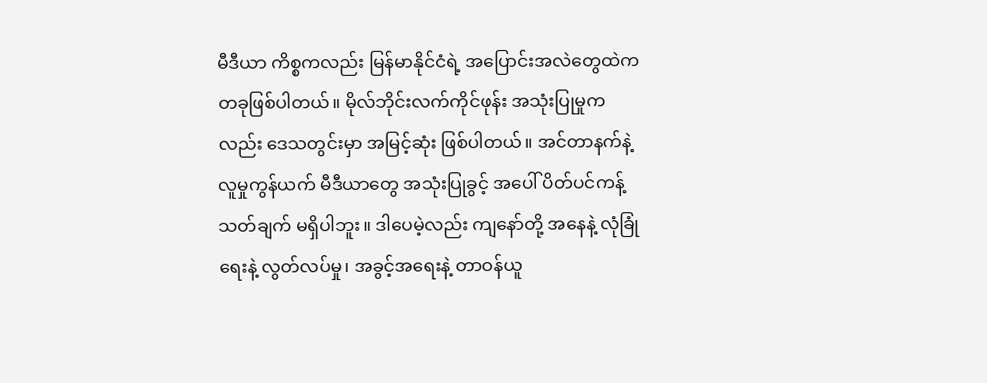မီဒီယာ ကိစ္စကလည်း မြန်မာနိုင်ငံရဲ့ အပြောင်းအလဲတွေထဲက တခုဖြစ်ပါတယ်။ မိုလ်ဘိုင်းလက်ကိုင်ဖုန်း အသုံးပြုမှုကလည်း ဒေသတွင်းမှာ အမြင့်ဆုံး ဖြစ်ပါတယ်။ အင်တာနက်နဲ့ လူမှုကွန်ယက် မီဒီယာတွေ အသုံးပြုခွင့် အပေါ် ပိတ်ပင်ကန့်သတ်ချက် မရှိပါဘူး။ ဒါပေမဲ့လည်း ကျနော်တို့ အနေနဲ့ လုံခြုံရေးနဲ့ လွတ်လပ်မှု၊ အခွင့်အရေးနဲ့ တာဝန်ယူ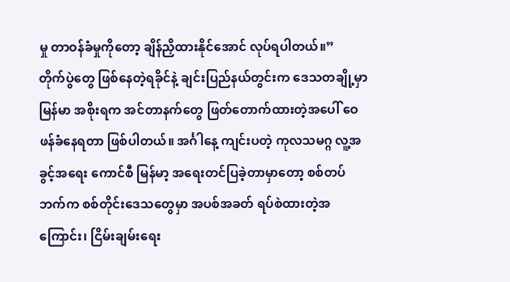မှု တာဝန်ခံမှုကိုတော့ ချိန်ညှိထားနိုင်အောင် လုပ်ရပါတယ်။”
တိုက်ပွဲတွေ ဖြစ်နေတဲ့ရခိုင်နဲ့ ချင်းပြည်နယ်တွင်းက ဒေသတချို့မှာ မြန်မာ အစိုးရက အင်တာနက်တွေ ဖြတ်တောက်ထားတဲ့အပေါ် ဝေဖန်ခံနေရတာ ဖြစ်ပါတယ်။ အင်္ဂါနေ့ ကျင်းပတဲ့ ကုလသမဂ္ဂ လူ့အခွင့်အရေး ကောင်စီ မြန်မာ့ အရေးတင်ပြခဲ့တာမှာတော့ စစ်တပ်ဘက်က စစ်တိုင်းဒေသတွေမှာ အပစ်အခတ် ရပ်စဲထားတဲ့အကြောင်း၊ ငြိမ်းချမ်းရေး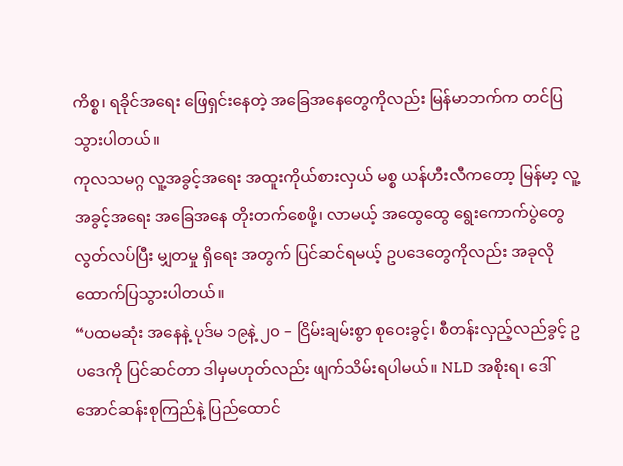ကိစ္စ၊ ရခိုင်အရေး ဖြေရှင်းနေတဲ့ အခြေအနေတွေကိုလည်း မြန်မာဘက်က တင်ပြသွားပါတယ်။
ကုလသမဂ္ဂ လူ့အခွင့်အရေး အထူးကိုယ်စားလှယ် မစ္စ ယန်ဟီးလီကတော့ မြန်မာ့ လူ့အခွင့်အရေး အခြေအနေ တိုးတက်စေဖို့၊ လာမယ့် အထွေထွေ ရွေးကောက်ပွဲတွေ လွတ်လပ်ပြီး မျှတမှု ရှိရေး အတွက် ပြင်ဆင်ရမယ့် ဥပဒေတွေကိုလည်း အခုလို ထောက်ပြသွားပါတယ်။
“ပထမဆုံး အနေနဲ့ ပုဒ်မ ၁၉နဲ့ ၂၀ – ငြိမ်းချမ်းစွာ စုဝေးခွင့်၊ စီတန်းလှည့်လည်ခွင့် ဥပဒေကို ပြင်ဆင်တာ ဒါမှမဟုတ်လည်း ဖျက်သိမ်းရပါမယ်။ NLD အစိုးရ၊ ဒေါ်အောင်ဆန်းစုကြည်နဲ့ ပြည်ထောင်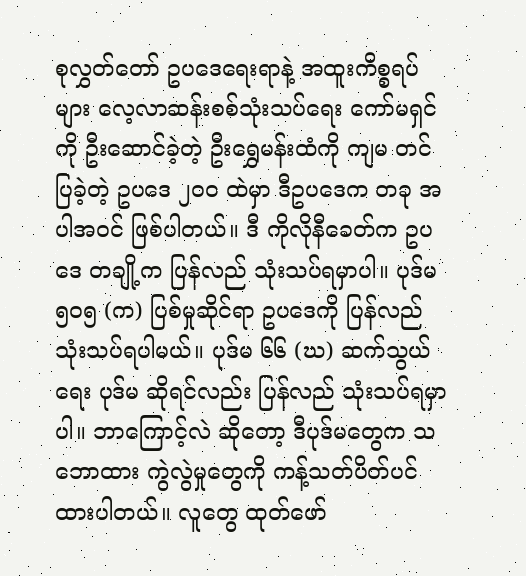စုလွှတ်တော် ဥပဒေရေးရာနဲ့ အထူးကိစ္စရပ်များ လေ့လာဆန်းစစ်သုံးသပ်ရေး ကော်မရှင်ကို ဦးဆောင်ခဲ့တဲ့ ဦးရွှေမန်းထံကို ကျမ တင်ပြခဲ့တဲ့ ဥပဒေ ၂၀ဝ ထဲမှာ ဒီဥပဒေက တခု အပါအဝင် ဖြစ်ပါတယ်။ ဒီ ကိုလိုနီခေတ်က ဥပဒေ တချို့က ပြန်လည် သုံးသပ်ရမှာပါ။ ပုဒ်မ ၅၀၅ (က) ပြစ်မှုဆိုင်ရာ ဥပဒေကို ပြန်လည်သုံးသပ်ရပါမယ်။ ပုဒ်မ ၆၆ (ဃ) ဆက်သွယ်ရေး ပုဒ်မ ဆိုရင်လည်း ပြန်လည် သုံးသပ်ရမှာပါ။ ဘာကြောင့်လဲ ဆိုတော့ ဒီပုဒ်မတွေက သဘောထား ကွဲလွဲမှုတွေကို ကန့်သတ်ပိတ်ပင်ထားပါတယ်။ လူတွေ ထုတ်ဖော်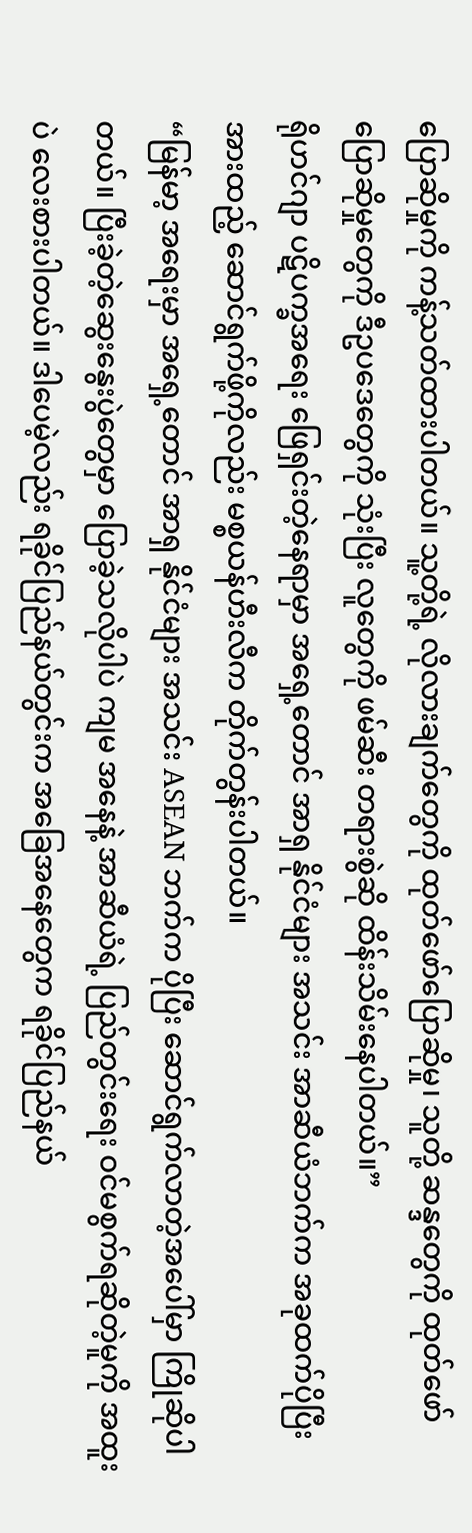ပြောဆိုမှုကို ကန့်သတ်ထားပါတယ်။ သူ့တို့ရဲ့ လိုလားချက်တွေကို ထုတ်ဖော်ပြောဆိုမှု၊ သူတို့ ဆန္ဒတွေကို ထုတ်ဖော် ပြောဆိုမှုတွေကို ဒီဥပဒေတွေကို သုံးပြီး လူတွေကို ဖမ်ဆီး တရားစွဲဆို ထိန်းသိမ်းနေပါတယ်။”
ရိုဟင်ဂျာ ပဋိပက္ခအရေး ဖြေရှင်းတဲ့နေရာမှာ အရှေ့တောင် အာရှ နိုင်ငံများ အသင်း အာဆီယံဘက်က အခုထက်ပိုပြီး အားထည့် ဆောင်ရွက်ဖို့ကိုလည်း မစ္စယန်ဟီးလီက တိုက်တွန်းပါတယ်။
“မြန်မာ့ အရေးမှာ အရှေ့တောင် အာရှ နိုင်ငံများ အသင်း ASEAN ဘက်က ပိုပြီး ဆောင်ရွက်လာတဲ့အပေါ်မှာ ကြိုဆိုပါတယ်။ ပြီးခဲ့တဲ့ဆွေးနွေးပွဲတွေမှာ ပြောခဲ့သလိုပါပဲ ကျမ အနေနဲ့ အာဆီယံရဲ့ ပြည်တွင်းရေး ဝင်မစွက်ရဆိုတဲ့မူကို အထူးပဲ လေးစားပါတယ်။ ဒါပေမဲ့လည်း ရခိုင်ပြည်နယ်တွင်းက အခြေအနေတွေက ရခိုင်ပြည်နယ်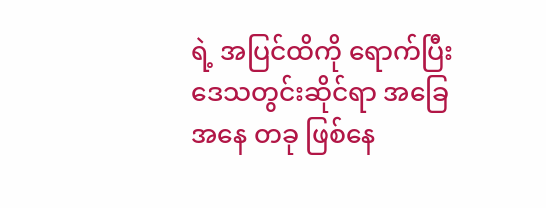ရဲ့ အပြင်ထိကို ရောက်ပြီး ဒေသတွင်းဆိုင်ရာ အခြေအနေ တခု ဖြစ်နေ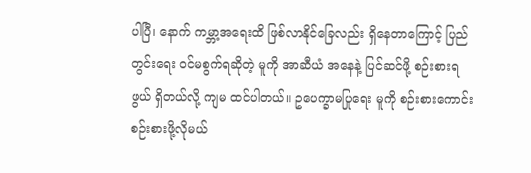ပါပြီ၊ နောက် ကမ္ဘာ့အရေးထိ ဖြစ်လာနိုင်ခြေလည်း ရှိနေတာကြောင့် ပြည်တွင်းရေး ဝင်မစွက်ရဆိုတဲ့ မူကို အာဆီယံ အနေနဲ့ ပြင်ဆင်ဖို့ စဉ်းစားရဖွယ် ရှိတယ်လို့ ကျမ ထင်ပါတယ်။ ဥပေက္ခာမပြုရေး မူကို စဉ်းစားကောင်း စဉ်းစားဖို့လိုမယ်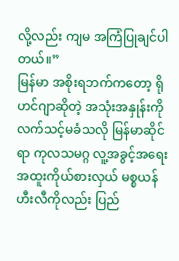လို့လည်း ကျမ အကြံပြုချင်ပါတယ်။”
မြန်မာ အစိုးရဘက်ကတော့ ရိုဟင်ဂျာဆိုတဲ့ အသုံးအနှုန်းကို လက်သင့်မခံသလို မြန်မာဆိုင်ရာ ကုလသမဂ္ဂ လူ့အခွင့်အရေး အထူးကိုယ်စားလှယ် မစ္စယန်ဟီးလီကိုလည်း ပြည်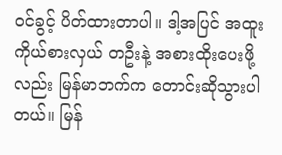ဝင်ခွင့် ပိတ်ထားတာပါ။ ဒါ့အပြင် အထူးကိုယ်စားလှယ် တဦးနဲ့ အစားထိုးပေးဖို့လည်း မြန်မာဘက်က တောင်းဆိုသွားပါတယ်။ မြန်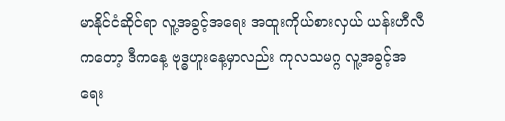မာနိုင်ငံဆိုင်ရာ လူ့အခွင့်အရေး အထူးကိုယ်စားလှယ် ယန်းဟီလီကတော့ ဒီကနေ့ ဗုဒ္ဓဟူးနေ့မှာလည်း ကုလသမဂ္ဂ လူ့အခွင့်အရေး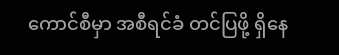ကောင်စီမှာ အစီရင်ခံ တင်ပြဖို့ ရှိနေ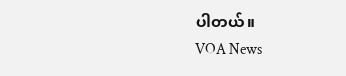ပါတယ်။
VOA News